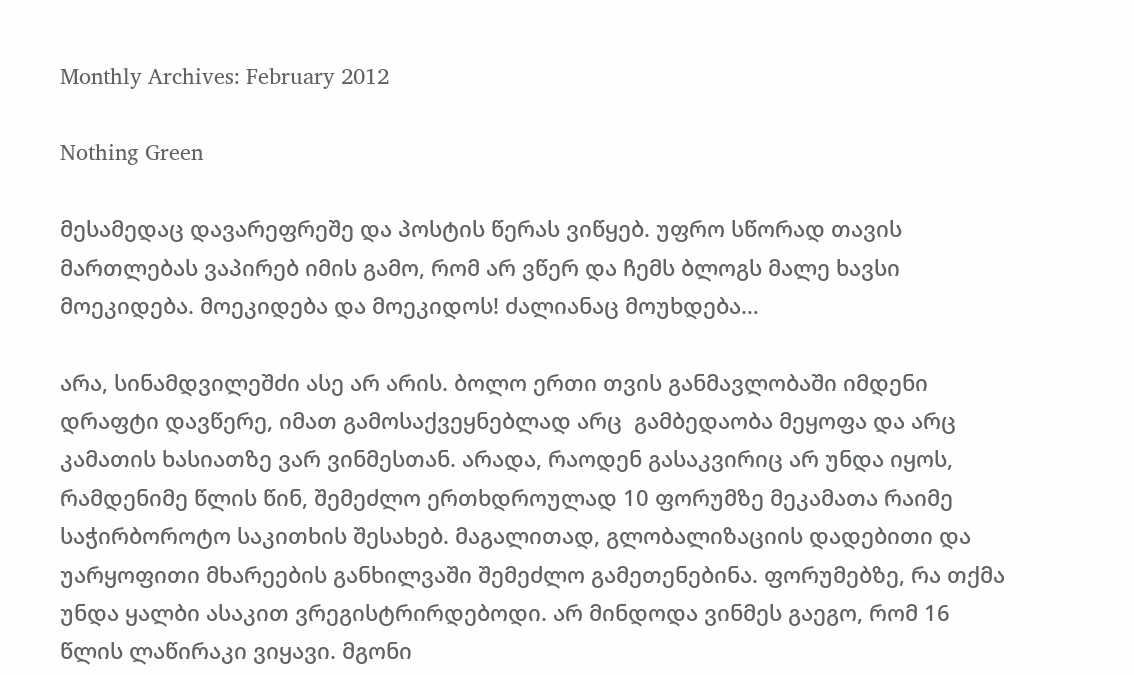Monthly Archives: February 2012

Nothing Green

მესამედაც დავარეფრეშე და პოსტის წერას ვიწყებ. უფრო სწორად თავის მართლებას ვაპირებ იმის გამო, რომ არ ვწერ და ჩემს ბლოგს მალე ხავსი მოეკიდება. მოეკიდება და მოეკიდოს! ძალიანაც მოუხდება…

არა, სინამდვილეშძი ასე არ არის. ბოლო ერთი თვის განმავლობაში იმდენი დრაფტი დავწერე, იმათ გამოსაქვეყნებლად არც  გამბედაობა მეყოფა და არც კამათის ხასიათზე ვარ ვინმესთან. არადა, რაოდენ გასაკვირიც არ უნდა იყოს, რამდენიმე წლის წინ, შემეძლო ერთხდროულად 10 ფორუმზე მეკამათა რაიმე საჭირბოროტო საკითხის შესახებ. მაგალითად, გლობალიზაციის დადებითი და უარყოფითი მხარეების განხილვაში შემეძლო გამეთენებინა. ფორუმებზე, რა თქმა უნდა ყალბი ასაკით ვრეგისტრირდებოდი. არ მინდოდა ვინმეს გაეგო, რომ 16 წლის ლაწირაკი ვიყავი. მგონი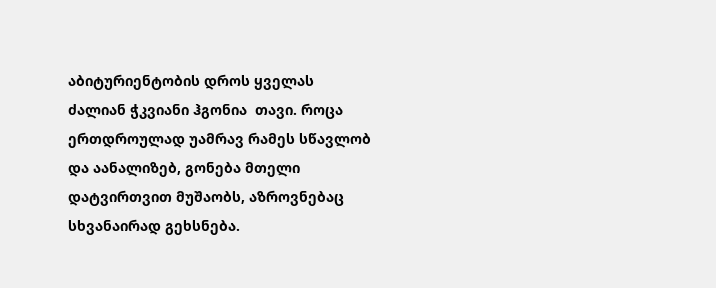აბიტურიენტობის დროს ყველას ძალიან ჭკვიანი ჰგონია  თავი. როცა ერთდროულად უამრავ რამეს სწავლობ და აანალიზებ, გონება მთელი დატვირთვით მუშაობს, აზროვნებაც სხვანაირად გეხსნება.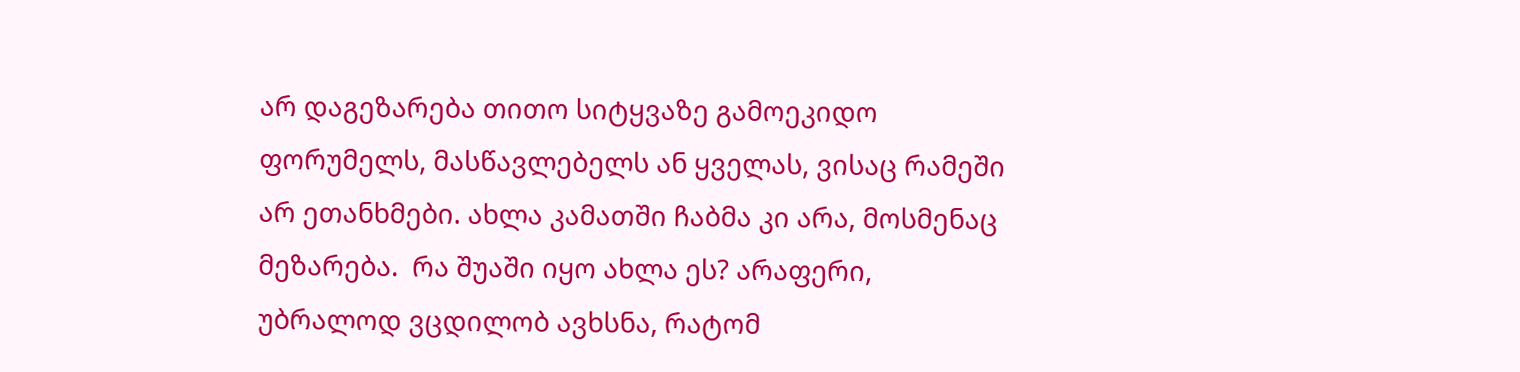არ დაგეზარება თითო სიტყვაზე გამოეკიდო ფორუმელს, მასწავლებელს ან ყველას, ვისაც რამეში არ ეთანხმები. ახლა კამათში ჩაბმა კი არა, მოსმენაც მეზარება.  რა შუაში იყო ახლა ეს? არაფერი, უბრალოდ ვცდილობ ავხსნა, რატომ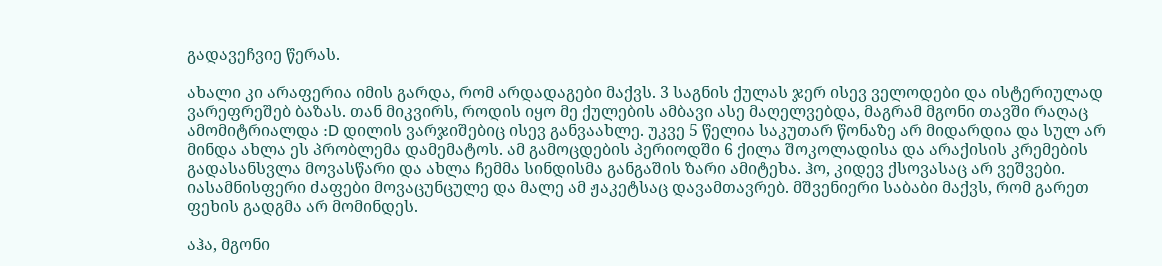გადავეჩვიე წერას.

ახალი კი არაფერია იმის გარდა, რომ არდადაგები მაქვს. 3 საგნის ქულას ჯერ ისევ ველოდები და ისტერიულად ვარეფრეშებ ბაზას. თან მიკვირს, როდის იყო მე ქულების ამბავი ასე მაღელვებდა, მაგრამ მგონი თავში რაღაც ამომიტრიალდა :D დილის ვარჯიშებიც ისევ განვაახლე. უკვე 5 წელია საკუთარ წონაზე არ მიდარდია და სულ არ მინდა ახლა ეს პრობლემა დამემატოს. ამ გამოცდების პერიოდში 6 ქილა შოკოლადისა და არაქისის კრემების გადასანსვლა მოვასწარი და ახლა ჩემმა სინდისმა განგაშის ზარი ამიტეხა. ჰო, კიდევ ქსოვასაც არ ვეშვები. იასამნისფერი ძაფები მოვაცუნცულე და მალე ამ ჟაკეტსაც დავამთავრებ. მშვენიერი საბაბი მაქვს, რომ გარეთ ფეხის გადგმა არ მომინდეს.

აჰა, მგონი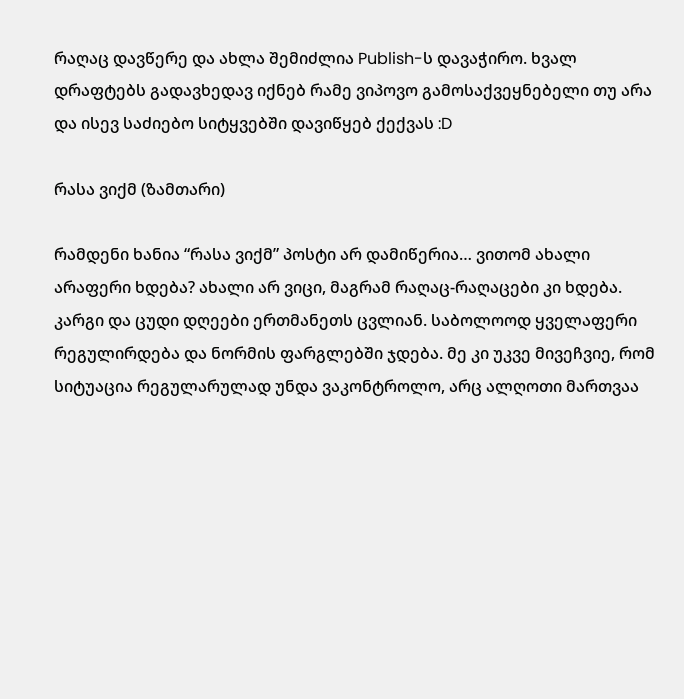რაღაც დავწერე და ახლა შემიძლია Publish-ს დავაჭირო. ხვალ დრაფტებს გადავხედავ იქნებ რამე ვიპოვო გამოსაქვეყნებელი თუ არა და ისევ საძიებო სიტყვებში დავიწყებ ქექვას :D

რასა ვიქმ (ზამთარი)

რამდენი ხანია “რასა ვიქმ” პოსტი არ დამიწერია… ვითომ ახალი არაფერი ხდება? ახალი არ ვიცი, მაგრამ რაღაც-რაღაცები კი ხდება. კარგი და ცუდი დღეები ერთმანეთს ცვლიან. საბოლოოდ ყველაფერი რეგულირდება და ნორმის ფარგლებში ჯდება. მე კი უკვე მივეჩვიე, რომ სიტუაცია რეგულარულად უნდა ვაკონტროლო, არც ალღოთი მართვაა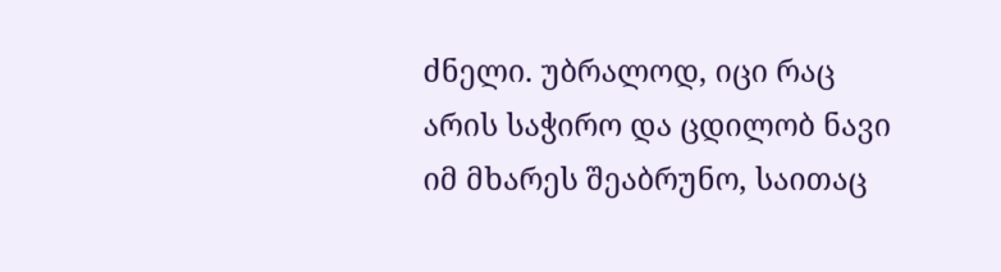ძნელი. უბრალოდ, იცი რაც არის საჭირო და ცდილობ ნავი იმ მხარეს შეაბრუნო, საითაც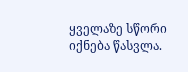ყველაზე სწორი იქნება წასვლა.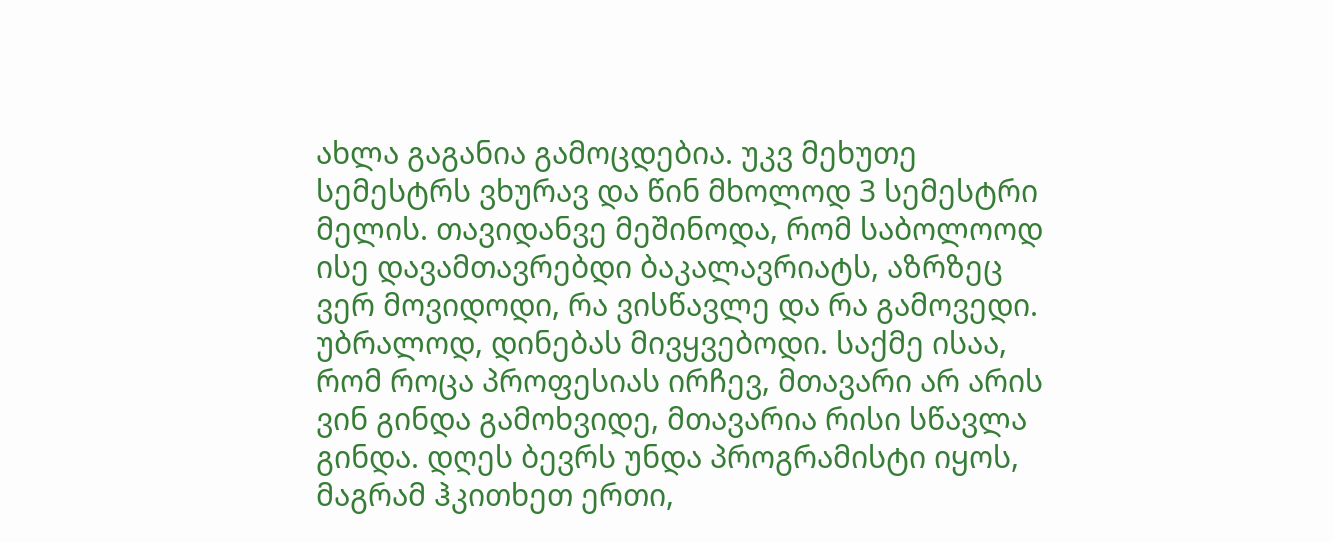ახლა გაგანია გამოცდებია. უკვ მეხუთე სემესტრს ვხურავ და წინ მხოლოდ 3 სემესტრი მელის. თავიდანვე მეშინოდა, რომ საბოლოოდ ისე დავამთავრებდი ბაკალავრიატს, აზრზეც ვერ მოვიდოდი, რა ვისწავლე და რა გამოვედი. უბრალოდ, დინებას მივყვებოდი. საქმე ისაა, რომ როცა პროფესიას ირჩევ, მთავარი არ არის ვინ გინდა გამოხვიდე, მთავარია რისი სწავლა გინდა. დღეს ბევრს უნდა პროგრამისტი იყოს, მაგრამ ჰკითხეთ ერთი,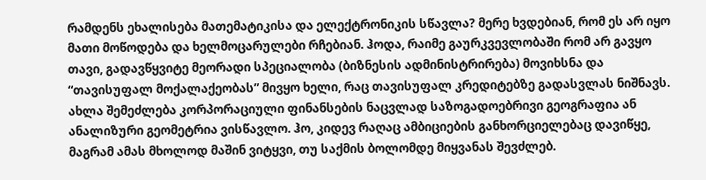რამდენს ეხალისება მათემატიკისა და ელექტრონიკის სწავლა? მერე ხვდებიან, რომ ეს არ იყო მათი მოწოდება და ხელმოცარულები რჩებიან. ჰოდა, რაიმე გაურკვევლობაში რომ არ გავყო თავი, გადავწყვიტე მეორადი სპეციალობა (ბიზნესის ადმინისტრირება) მოვიხსნა და “თავისუფალ მოქალაქეობას” მივყო ხელი, რაც თავისუფალ კრედიტებზე გადასვლას ნიშნავს. ახლა შემეძლება კორპორაციული ფინანსების ნაცვლად საზოგადოებრივი გეოგრაფია ან ანალიზური გეომეტრია ვისწავლო. ჰო, კიდევ რაღაც ამბიციების განხორციელებაც დავიწყე, მაგრამ ამას მხოლოდ მაშინ ვიტყვი, თუ საქმის ბოლომდე მიყვანას შევძლებ.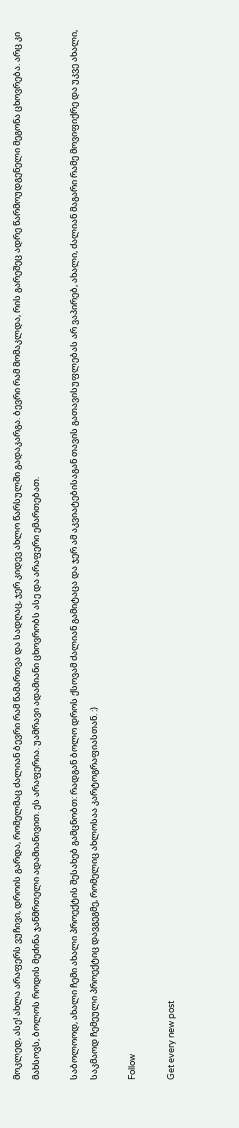მოკლედ, ასე! ახლა არაფერს ვუჩივი, დროის გარდა, რომელმაც ძალიან ბევრი რამ წამართვა და სადღაც, ჯერ კიდევ ახლო წარსულში გადაკარგა. ბევრი რამ მომაკლდა, რის გარეშეც ადრე წარმოუდგენელი მეგონა ცხოვრება. არც კი მახსოვს, ბოლოს როდის მეძინა ჯანმრთელი ადამიანივით. ეს არაფერია. უამრავი ადამიანი ცხოვრობს ასე და არაფერი ემართებათ.

საბოლოოდ, ახალი ჩემი ახალი პროექტის შესახებ გამცნობთ: რადგან ბოლო დროს ქსოვამ ძალიან გამიტაცა და ჯერ ამ აკვიატებისაგან თავის გათავისუფლებას არ ვაპირებ, ახალი, ძალიან მაგარი რამე მოვიფიქრე და უკვე ახალი, საკმაოდ ჩემეული პროექტიც დავგეგმე, რომელიც ახლოსაა კარტოგრაფიასთან. :)

Follow

Get every new post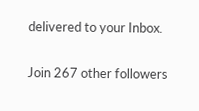delivered to your Inbox.

Join 267 other followers